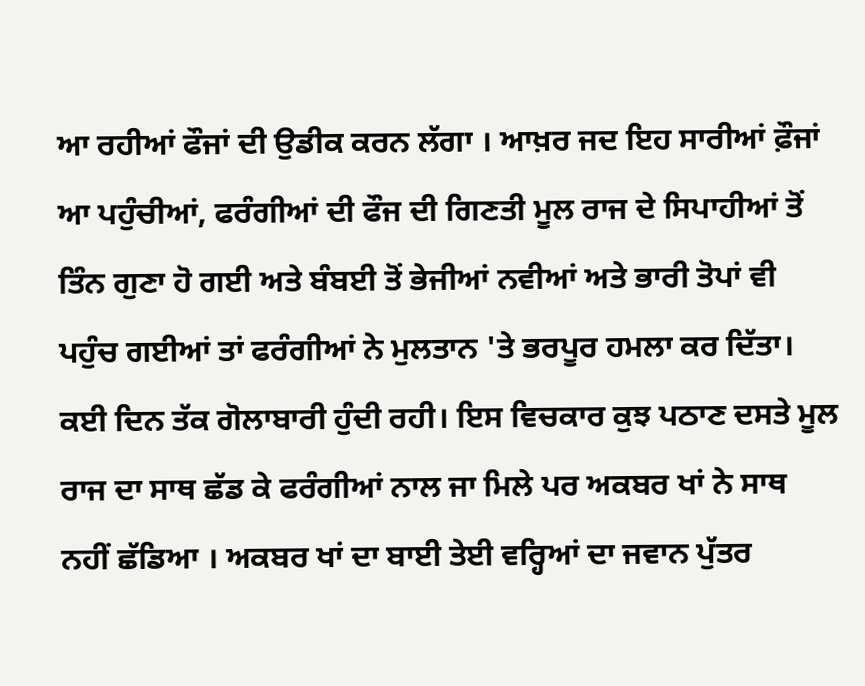ਆ ਰਹੀਆਂ ਫੌਜਾਂ ਦੀ ਉਡੀਕ ਕਰਨ ਲੱਗਾ । ਆਖ਼ਰ ਜਦ ਇਹ ਸਾਰੀਆਂ ਫ਼ੌਜਾਂ ਆ ਪਹੁੰਚੀਆਂ, ਫਰੰਗੀਆਂ ਦੀ ਫੌਜ ਦੀ ਗਿਣਤੀ ਮੂਲ ਰਾਜ ਦੇ ਸਿਪਾਹੀਆਂ ਤੋਂ ਤਿੰਨ ਗੁਣਾ ਹੋ ਗਈ ਅਤੇ ਬੰਬਈ ਤੋਂ ਭੇਜੀਆਂ ਨਵੀਆਂ ਅਤੇ ਭਾਰੀ ਤੋਪਾਂ ਵੀ ਪਹੁੰਚ ਗਈਆਂ ਤਾਂ ਫਰੰਗੀਆਂ ਨੇ ਮੁਲਤਾਨ 'ਤੇ ਭਰਪੂਰ ਹਮਲਾ ਕਰ ਦਿੱਤਾ। ਕਈ ਦਿਨ ਤੱਕ ਗੋਲਾਬਾਰੀ ਹੁੰਦੀ ਰਹੀ। ਇਸ ਵਿਚਕਾਰ ਕੁਝ ਪਠਾਣ ਦਸਤੇ ਮੂਲ ਰਾਜ ਦਾ ਸਾਥ ਛੱਡ ਕੇ ਫਰੰਗੀਆਂ ਨਾਲ ਜਾ ਮਿਲੇ ਪਰ ਅਕਬਰ ਖਾਂ ਨੇ ਸਾਥ ਨਹੀਂ ਛੱਡਿਆ । ਅਕਬਰ ਖਾਂ ਦਾ ਬਾਈ ਤੇਈ ਵਰ੍ਹਿਆਂ ਦਾ ਜਵਾਨ ਪੁੱਤਰ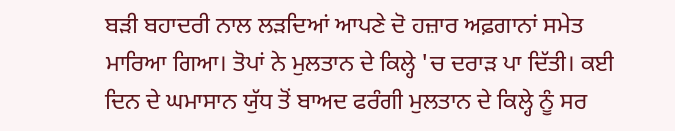ਬੜੀ ਬਹਾਦਰੀ ਨਾਲ ਲੜਦਿਆਂ ਆਪਣੇ ਦੋ ਹਜ਼ਾਰ ਅਫ਼ਗਾਨਾਂ ਸਮੇਤ ਮਾਰਿਆ ਗਿਆ। ਤੋਪਾਂ ਨੇ ਮੁਲਤਾਨ ਦੇ ਕਿਲ੍ਹੇ 'ਚ ਦਰਾੜ ਪਾ ਦਿੱਤੀ। ਕਈ ਦਿਨ ਦੇ ਘਮਾਸਾਨ ਯੁੱਧ ਤੋਂ ਬਾਅਦ ਫਰੰਗੀ ਮੁਲਤਾਨ ਦੇ ਕਿਲ੍ਹੇ ਨੂੰ ਸਰ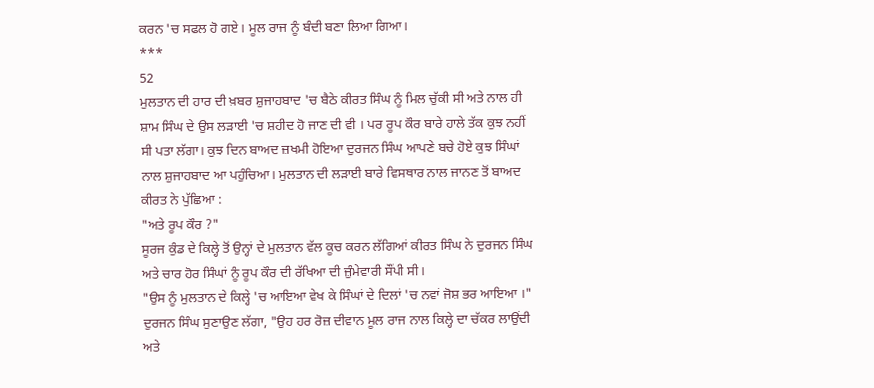ਕਰਨ 'ਚ ਸਫਲ ਹੋ ਗਏ। ਮੂਲ ਰਾਜ ਨੂੰ ਬੰਦੀ ਬਣਾ ਲਿਆ ਗਿਆ।
***
52
ਮੁਲਤਾਨ ਦੀ ਹਾਰ ਦੀ ਖ਼ਬਰ ਸ਼ੁਜਾਹਬਾਦ 'ਚ ਬੈਠੇ ਕੀਰਤ ਸਿੰਘ ਨੂੰ ਮਿਲ ਚੁੱਕੀ ਸੀ ਅਤੇ ਨਾਲ ਹੀ ਸ਼ਾਮ ਸਿੰਘ ਦੇ ਉਸ ਲੜਾਈ 'ਚ ਸ਼ਹੀਦ ਹੋ ਜਾਣ ਦੀ ਵੀ । ਪਰ ਰੂਪ ਕੌਰ ਬਾਰੇ ਹਾਲੇ ਤੱਕ ਕੁਝ ਨਹੀਂ ਸੀ ਪਤਾ ਲੱਗਾ। ਕੁਝ ਦਿਨ ਬਾਅਦ ਜ਼ਖਮੀ ਹੋਇਆ ਦੁਰਜਨ ਸਿੰਘ ਆਪਣੇ ਬਚੇ ਹੋਏ ਕੁਝ ਸਿੰਘਾਂ ਨਾਲ ਸ਼ੁਜਾਹਬਾਦ ਆ ਪਹੁੰਚਿਆ। ਮੁਲਤਾਨ ਦੀ ਲੜਾਈ ਬਾਰੇ ਵਿਸਥਾਰ ਨਾਲ ਜਾਨਣ ਤੋਂ ਬਾਅਦ ਕੀਰਤ ਨੇ ਪੁੱਛਿਆ :
"ਅਤੇ ਰੂਪ ਕੌਰ ?"
ਸੂਰਜ ਕੁੰਡ ਦੇ ਕਿਲ੍ਹੇ ਤੋਂ ਉਨ੍ਹਾਂ ਦੇ ਮੁਲਤਾਨ ਵੱਲ ਕੂਚ ਕਰਨ ਲੱਗਿਆਂ ਕੀਰਤ ਸਿੰਘ ਨੇ ਦੁਰਜਨ ਸਿੰਘ ਅਤੇ ਚਾਰ ਹੋਰ ਸਿੰਘਾਂ ਨੂੰ ਰੂਪ ਕੌਰ ਦੀ ਰੱਖਿਆ ਦੀ ਜ਼ੁੰਮੇਵਾਰੀ ਸੌਂਪੀ ਸੀ।
"ਉਸ ਨੂੰ ਮੁਲਤਾਨ ਦੇ ਕਿਲ੍ਹੇ 'ਚ ਆਇਆ ਵੇਖ ਕੇ ਸਿੰਘਾਂ ਦੇ ਦਿਲਾਂ 'ਚ ਨਵਾਂ ਜੋਸ਼ ਭਰ ਆਇਆ ।" ਦੁਰਜਨ ਸਿੰਘ ਸੁਣਾਉਣ ਲੱਗਾ, "ਉਹ ਹਰ ਰੋਜ਼ ਦੀਵਾਨ ਮੂਲ ਰਾਜ ਨਾਲ ਕਿਲ੍ਹੇ ਦਾ ਚੱਕਰ ਲਾਉਂਦੀ ਅਤੇ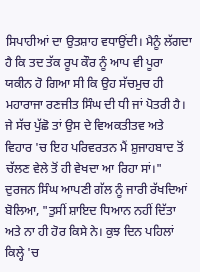ਸਿਪਾਹੀਆਂ ਦਾ ਉਤਸ਼ਾਹ ਵਧਾਉਂਦੀ। ਮੈਨੂੰ ਲੱਗਦਾ ਹੈ ਕਿ ਤਦ ਤੱਕ ਰੂਪ ਕੌਰ ਨੂੰ ਆਪ ਵੀ ਪੂਰਾ ਯਕੀਨ ਹੋ ਗਿਆ ਸੀ ਕਿ ਉਹ ਸੱਚਮੁਚ ਹੀ ਮਹਾਰਾਜਾ ਰਣਜੀਤ ਸਿੰਘ ਦੀ ਧੀ ਜਾਂ ਪੋਤਰੀ ਹੈ। ਜੇ ਸੱਚ ਪੁੱਛੋ ਤਾਂ ਉਸ ਦੇ ਵਿਅਕਤੀਤਵ ਅਤੇ ਵਿਹਾਰ 'ਚ ਇਹ ਪਰਿਵਰਤਨ ਮੈਂ ਸ਼ੁਜਾਹਬਾਦ ਤੋਂ ਚੱਲਣ ਵੇਲੇ ਤੋਂ ਹੀ ਵੇਖਦਾ ਆ ਰਿਹਾ ਸਾਂ।"
ਦੁਰਜਨ ਸਿੰਘ ਆਪਣੀ ਗੱਲ ਨੂੰ ਜਾਰੀ ਰੱਖਦਿਆਂ ਬੋਲਿਆ, "ਤੁਸੀਂ ਸ਼ਾਇਦ ਧਿਆਨ ਨਹੀਂ ਦਿੱਤਾ ਅਤੇ ਨਾ ਹੀ ਹੋਰ ਕਿਸੇ ਨੇ। ਕੁਝ ਦਿਨ ਪਹਿਲਾਂ ਕਿਲ੍ਹੇ 'ਚ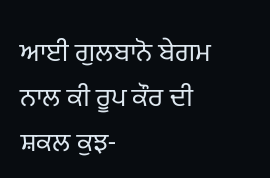ਆਈ ਗੁਲਬਾਨੋ ਬੇਗਮ ਨਾਲ ਕੀ ਰੂਪ ਕੌਰ ਦੀ ਸ਼ਕਲ ਕੁਝ-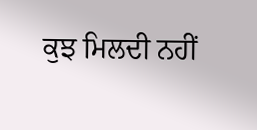ਕੁਝ ਮਿਲਦੀ ਨਹੀਂ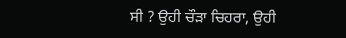ਸੀ ? ਉਹੀ ਚੌੜਾ ਚਿਹਰਾ, ਉਹੀ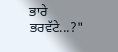ਭਾਰੇ ਭਰਵੱਟੇ...?"